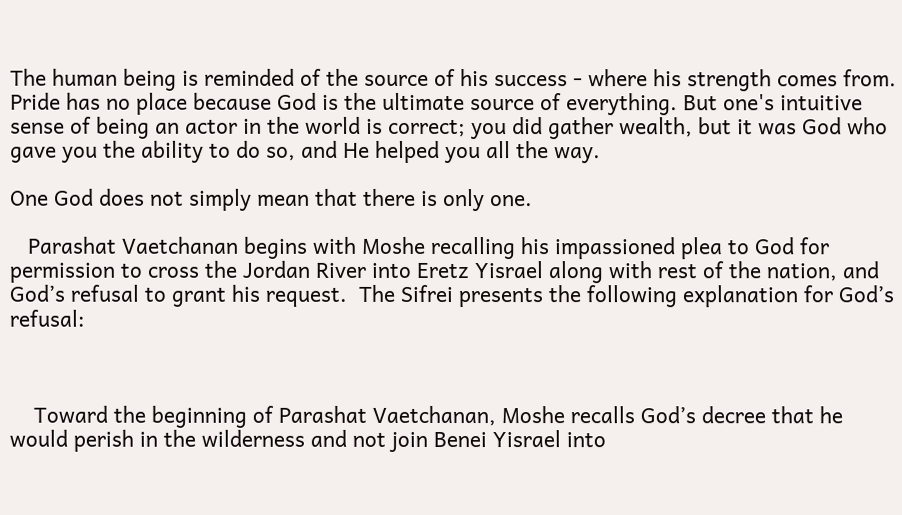The human being is reminded of the source of his success - where his strength comes from. Pride has no place because God is the ultimate source of everything. But one's intuitive sense of being an actor in the world is correct; you did gather wealth, but it was God who gave you the ability to do so, and He helped you all the way.

One God does not simply mean that there is only one.

   Parashat Vaetchanan begins with Moshe recalling his impassioned plea to God for permission to cross the Jordan River into Eretz Yisrael along with rest of the nation, and God’s refusal to grant his request.  The Sifrei presents the following explanation for God’s refusal:



    Toward the beginning of Parashat Vaetchanan, Moshe recalls God’s decree that he would perish in the wilderness and not join Benei Yisrael into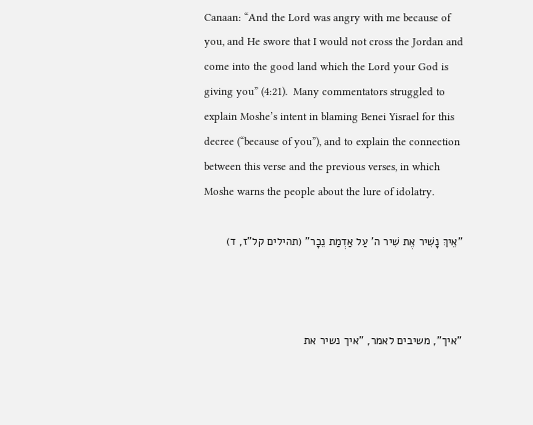Canaan: “And the Lord was angry with me because of you, and He swore that I would not cross the Jordan and come into the good land which the Lord your God is giving you” (4:21).  Many commentators struggled to explain Moshe’s intent in blaming Benei Yisrael for this decree (“because of you”), and to explain the connection between this verse and the previous verses, in which Moshe warns the people about the lure of idolatry.

"אֵיךְ נָשִׁיר אֶת שִׁיר ה' עַל אַדְמַת נֵכָר" (תהילים קל"ז, ד)



"איך", משיבים לאמר, "איך נשיר את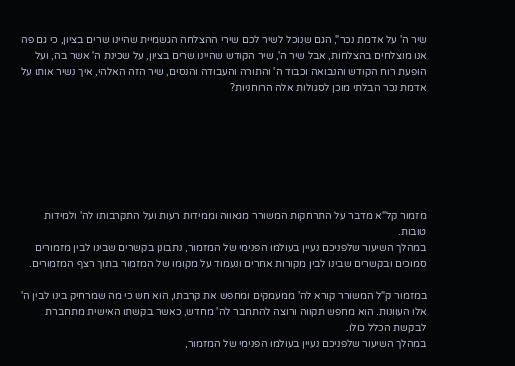שיר ה' על אדמת נכר", הגם שנוכל לשיר לכם שירי ההצלחה הגשמיית שהיינו שרים בציון, כי גם פה אנו מוצלחים בהצלחות, אבל שיר ה', שיר הקודש שהיינו שרים בציון, על שכינת ה' אשר בה, ועל הופעת רוח הקודש והנבואה וכבוד ה' והתורה והעבודה והנסים, שיר הזה האלהי, איך נשיר אותו על אדמת נכר הבלתי מוכן לסגולות אלה הרוחניות?







מזמור קל"א מדבר על התרחקות המשורר מגאווה וממידות רעות ועל התקרבותו לה' ולמידות טובות.
במהלך השיעור שלפניכם נעיין בעולמו הפנימי של המזמור, נתבונן בקשרים שבינו לבין מזמורים סמוכים ובקשרים שבינו לבין מקורות אחרים ונעמוד על מקומו של המזמור בתוך רצף המזמורים.

במזמור ק"ל המשורר קורא לה' ממעמקים ומחפש את קרבתו, הוא חש כי מה שמרחיק בינו לבין ה' אלו העוונות. הוא מחפש תקווה ורוצה להתחבר לה' מחדש, כאשר בקשתו האישית מתחברת לבקשת הכלל כולו.
במהלך השיעור שלפניכם נעיין בעולמו הפנימי של המזמור,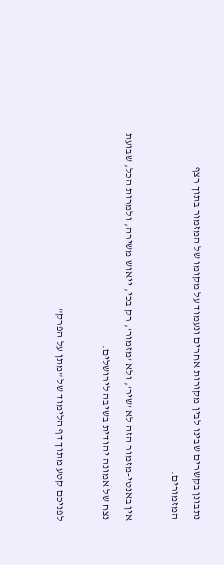נתבונן בקשרים שבינו לבין מקורות אחרים ונעמוד על מקומו של המזמור בתוך רצף המזמורים.

אין באנטי-מזמור הזה לא 'שיר', ולא 'מזמור', רק בכי, ייאוש משירה, ולמרות הכל, שבועת נצח של אמונה יהודית בשיבה לירושלים.

לפניכם קטע מתוך דף הלימוד של "מתן על הפרק"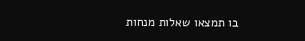בו תמצאו שאלות מנחות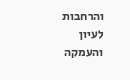והרחבות לעיון והעמקה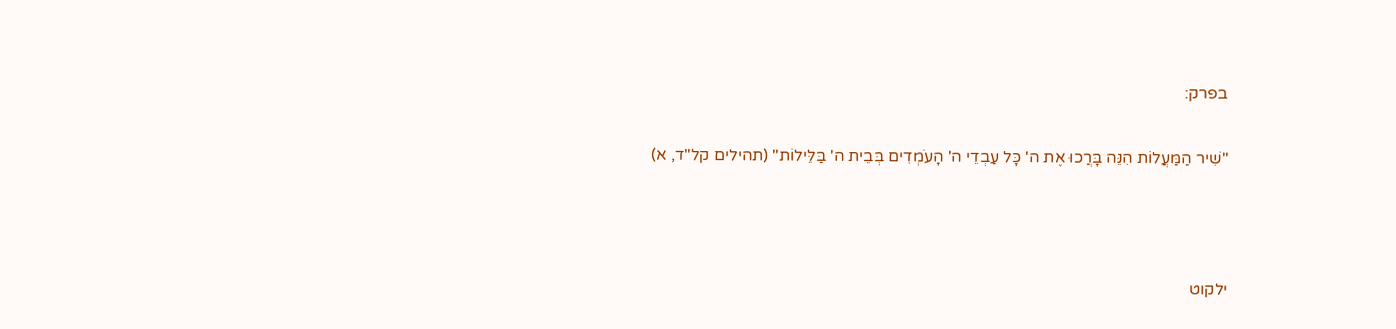בפרק:

"שִׁיר הַמַּעֲלוֹת הִנֵּה בָּרֲכוּ אֶת ה' כָּל עַבְדֵי ה' הָעֹמְדִים בְּבֵית ה' בַּלֵּילוֹת" (תהילים קל"ד, א)



ילקוט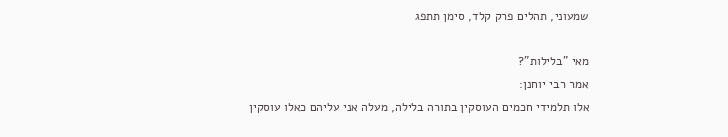שמעוני, תהלים פרק קלד, סימן תתפג

מאי "בלילות"?
אמר רבי יוחנן:
אלו תלמידי חכמים העוסקין בתורה בלילה, מעלה אני עליהם כאלו עוסקין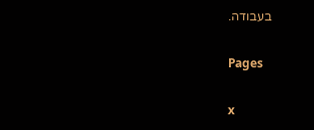בעבודה.

Pages

x